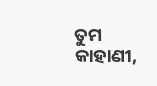ତୁମ କାହାଣୀ,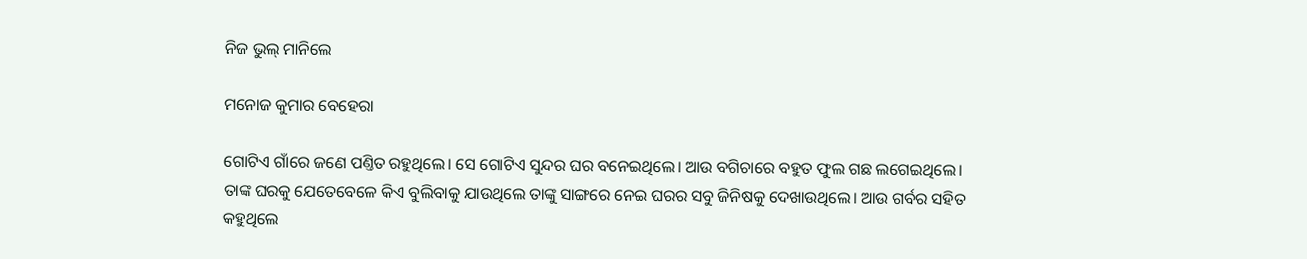ନିଜ ଭୁଲ୍‌ ମାନିଲେ

ମନୋଜ କୁମାର ବେହେରା

ଗୋଟିଏ ଗାଁରେ ଜଣେ ପଣ୍ତିତ ରହୁଥିଲେ। ସେ ଗୋଟିଏ ସୁନ୍ଦର ଘର ବନେଇଥିଲେ। ଆଉ ବଗିଚାରେ ବହୁତ ଫୁଲ ଗଛ ଲଗେଇଥିଲେ। ତାଙ୍କ ଘରକୁ ଯେତେବେଳେ କିଏ ବୁଲିବାକୁ ଯାଉଥିଲେ ତାଙ୍କୁ ସାଙ୍ଗରେ ନେଇ ଘରର ସବୁ ଜିନିଷକୁ ଦେଖାଉଥିଲେ। ଆଉ ଗର୍ବର ସହିତ କହୁଥିଲେ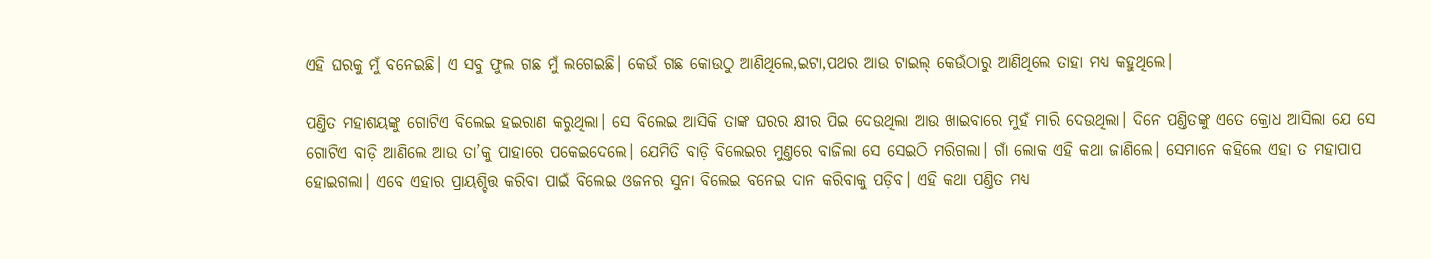ଏହି ଘରକୁ ମୁଁ ବନେଇଛି। ଏ ସବୁ ଫୁଲ ଗଛ ମୁଁ ଲଗେଇଛି। କେଉଁ ଗଛ କୋଉଠୁ ଆଣିଥିଲେ,ଇଟା,ପଥର ଆଉ ଟାଇଲ୍ କେଉଁଠାରୁ ଆଣିଥିଲେ ତାହା ମଧ୍ୟ କହୁଥିଲେ।

ପଣ୍ତିତ ମହାଶୟଙ୍କୁ ଗୋଟିଏ ବିଲେଇ ହଇରାଣ କରୁଥିଲା। ସେ ବିଲେଇ ଆସିକି ତାଙ୍କ ଘରର କ୍ଷୀର ପିଇ ଦେଉଥିଲା ଆଉ ଖାଇବାରେ ମୁହଁ ମାରି ଦେଉଥିଲା। ଦିନେ ପଣ୍ତିତଙ୍କୁ ଏତେ କ୍ରୋଧ ଆସିଲା ଯେ ସେ ଗୋଟିଏ ବାଡ଼ି ଆଣିଲେ ଆଉ ତା’କୁ ପାହାରେ ପକେଇଦେଲେ। ଯେମିତି ବାଡ଼ି ବିଲେଇର ମୁଣ୍ତରେ ବାଜିଲା ସେ ସେଇଠି ମରିଗଲା। ଗାଁ ଲୋକ ଏହି କଥା ଜାଣିଲେ। ସେମାନେ କହିଲେ ଏହା ତ ମହାପାପ ହୋଇଗଲା। ଏବେ ଏହାର ପ୍ରାୟଶ୍ଚିତ୍ତ କରିବା ପାଇଁ ବିଲେଇ ଓଜନର ସୁନା ବିଲେଇ ବନେଇ ଦାନ କରିବାକୁ ପଡ଼ିବ। ଏହି କଥା ପଣ୍ତିତ ମଧ୍ୟ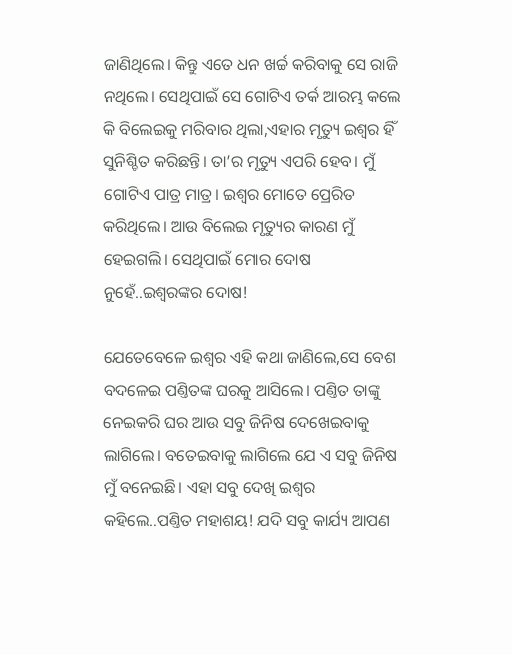ଜାଣିଥିଲେ। କିନ୍ତୁ ଏତେ ଧନ ଖର୍ଚ୍ଚ କରିବାକୁ ସେ ରାଜି ନଥିଲେ। ସେଥିପାଇଁ ସେ ଗୋଟିଏ ତର୍କ ଆରମ୍ଭ କଲେ କି ବିଲେଇକୁ ମରିବାର ଥିଲା,ଏହାର ମୃତ୍ୟୁ ଇଶ୍ବର ହିଁ ସୁନିଶ୍ଚିତ କରିଛନ୍ତି। ତା’ର ମୃତ୍ୟୁ ଏପରି ହେବ। ମୁଁ ଗୋଟିଏ ପାତ୍ର ମାତ୍ର। ଇଶ୍ବର ମୋତେ ପ୍ରେରିତ କରିଥିଲେ। ଆଉ ବିଲେଇ ମୃତ୍ୟୁର କାରଣ ମୁଁ ହେଇଗଲି। ସେଥିପାଇଁ ମୋର ଦୋଷ ନୁହେଁ..ଇଶ୍ବରଙ୍କର ଦୋଷ!

ଯେତେବେଳେ ଇଶ୍ବର ଏହି କଥା ଜାଣିଲେ,ସେ ବେଶ ବଦଳେଇ ପଣ୍ତିତଙ୍କ ଘରକୁ ଆସିଲେ। ପଣ୍ତିତ ତାଙ୍କୁ ନେଇକରି ଘର ଆଉ ସବୁ ଜିନିଷ ଦେଖେଇବାକୁ ଲାଗିଲେ। ବତେଇବାକୁ ଲାଗିଲେ ଯେ ଏ ସବୁ ଜିନିଷ ମୁଁ ବନେଇଛି। ଏହା ସବୁ ଦେଖି ଇଶ୍ବର କହିଲେ..ପଣ୍ତିତ ମହାଶୟ! ଯଦି ସବୁ କାର୍ଯ୍ୟ ଆପଣ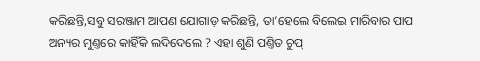କରିଛନ୍ତି,ସବୁ ସରଞ୍ଜାମ ଆପଣ ଯୋଗାଡ଼ କରିଛନ୍ତି, ତା’ହେଲେ ବିଲେଇ ମାରିବାର ପାପ ଅନ୍ୟର ମୁଣ୍ତରେ କାହିଁକି ଲଦିଦେଲେ ? ଏହା ଶୁଣି ପଣ୍ତିତ ଚୁପ୍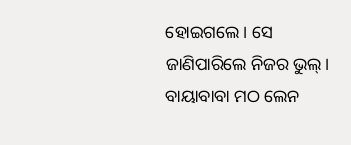ହୋଇଗଲେ। ସେ ଜାଣିପାରିଲେ ନିଜର ଭୁଲ୍‌।
ବାୟାବାବା ମଠ ଲେନ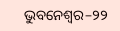ଭୁବନେଶ୍ବର–୨୨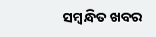ସମ୍ବନ୍ଧିତ ଖବର